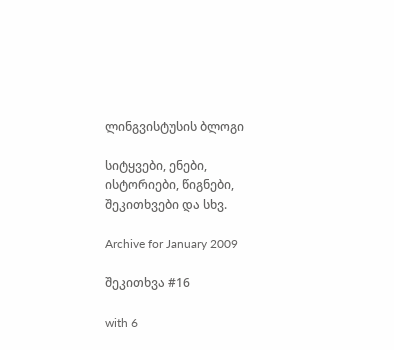ლინგვისტუსის ბლოგი

სიტყვები, ენები, ისტორიები, წიგნები, შეკითხვები და სხვ.

Archive for January 2009

შეკითხვა #16

with 6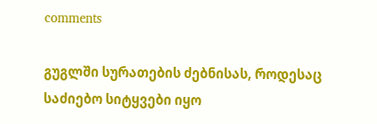comments

გუგლში სურათების ძებნისას, როდესაც საძიებო სიტყვები იყო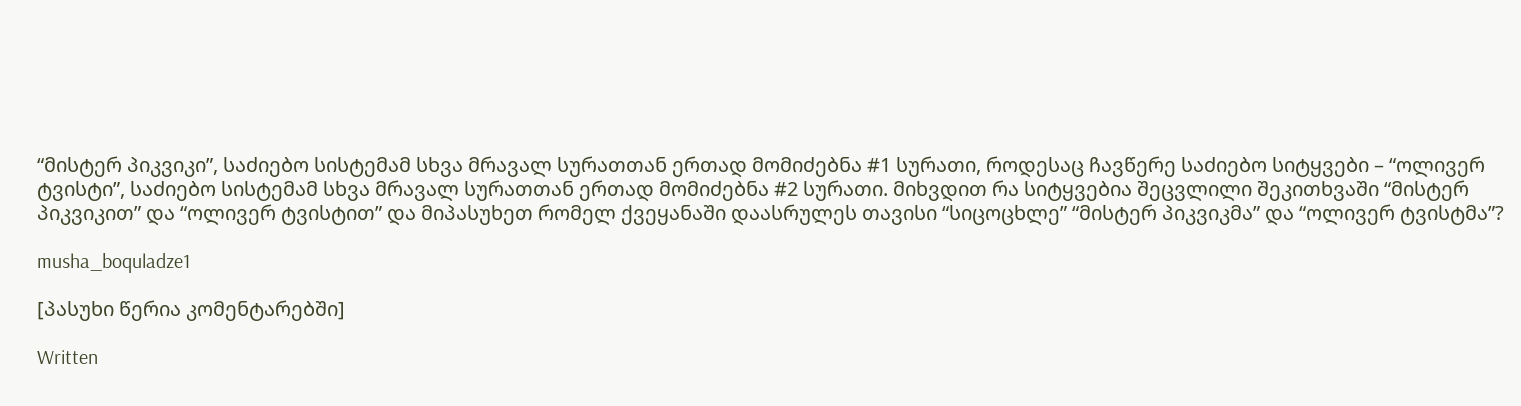“მისტერ პიკვიკი”, საძიებო სისტემამ სხვა მრავალ სურათთან ერთად მომიძებნა #1 სურათი, როდესაც ჩავწერე საძიებო სიტყვები – “ოლივერ ტვისტი”, საძიებო სისტემამ სხვა მრავალ სურათთან ერთად მომიძებნა #2 სურათი. მიხვდით რა სიტყვებია შეცვლილი შეკითხვაში “მისტერ პიკვიკით” და “ოლივერ ტვისტით” და მიპასუხეთ რომელ ქვეყანაში დაასრულეს თავისი “სიცოცხლე” “მისტერ პიკვიკმა” და “ოლივერ ტვისტმა”?

musha_boquladze1

[პასუხი წერია კომენტარებში]

Written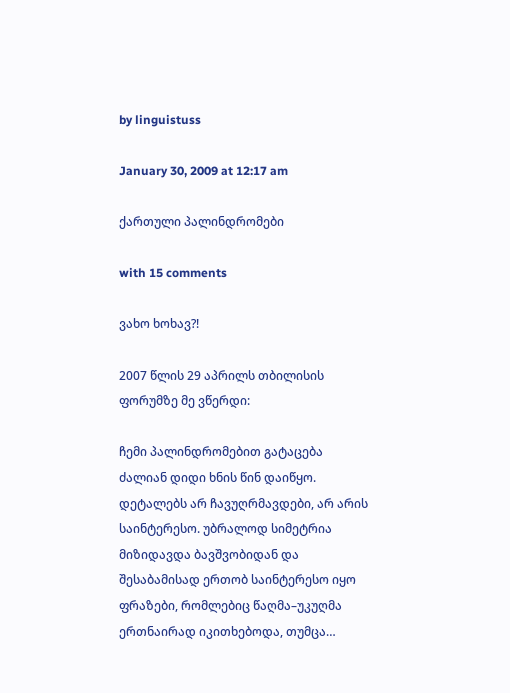by linguistuss

January 30, 2009 at 12:17 am

ქართული პალინდრომები

with 15 comments

ვახო ხოხავ?!

2007 წლის 29 აპრილს თბილისის ფორუმზე მე ვწერდი:

ჩემი პალინდრომებით გატაცება ძალიან დიდი ხნის წინ დაიწყო. დეტალებს არ ჩავუღრმავდები, არ არის საინტერესო. უბრალოდ სიმეტრია მიზიდავდა ბავშვობიდან და შესაბამისად ერთობ საინტერესო იყო ფრაზები, რომლებიც წაღმა–უკუღმა ერთნაირად იკითხებოდა, თუმცა…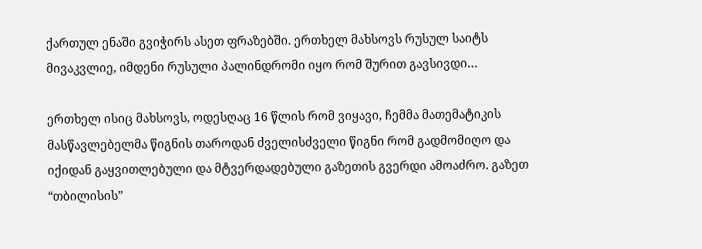ქართულ ენაში გვიჭირს ასეთ ფრაზებში. ერთხელ მახსოვს რუსულ საიტს მივაკვლიე, იმდენი რუსული პალინდრომი იყო რომ შურით გავსივდი…

ერთხელ ისიც მახსოვს, ოდესღაც 16 წლის რომ ვიყავი, ჩემმა მათემატიკის მასწავლებელმა წიგნის თაროდან ძველისძველი წიგნი რომ გადმომიღო და იქიდან გაყვითლებული და მტვერდადებული გაზეთის გვერდი ამოაძრო. გაზეთ “თბილისის”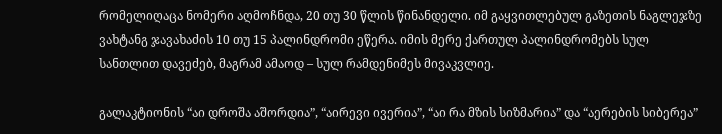რომელიღაცა ნომერი აღმოჩნდა, 20 თუ 30 წლის წინანდელი. იმ გაყვითლებულ გაზეთის ნაგლეჯზე ვახტანგ ჯავახაძის 10 თუ 15 პალინდრომი ეწერა. იმის მერე ქართულ პალინდრომებს სულ სანთლით დავეძებ, მაგრამ ამაოდ – სულ რამდენიმეს მივაკვლიე.

გალაკტიონის “აი დროშა აშორდია”, “აირევი ივერია”, “აი რა მზის სიზმარია” და “აერების სიბერეა”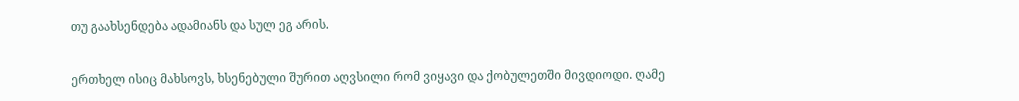თუ გაახსენდება ადამიანს და სულ ეგ არის.

ერთხელ ისიც მახსოვს, ხსენებული შურით აღვსილი რომ ვიყავი და ქობულეთში მივდიოდი. ღამე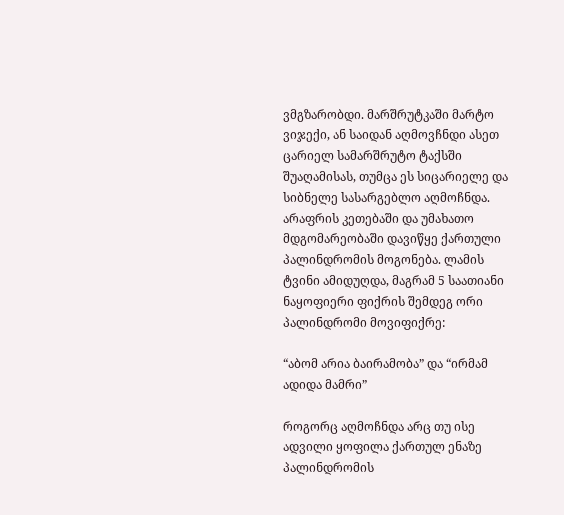ვმგზარობდი. მარშრუტკაში მარტო ვიჯექი, ან საიდან აღმოვჩნდი ასეთ ცარიელ სამარშრუტო ტაქსში შუაღამისას, თუმცა ეს სიცარიელე და სიბნელე სასარგებლო აღმოჩნდა. არაფრის კეთებაში და უმახათო მდგომარეობაში დავიწყე ქართული პალინდრომის მოგონება. ლამის ტვინი ამიდუღდა, მაგრამ 5 საათიანი ნაყოფიერი ფიქრის შემდეგ ორი პალინდრომი მოვიფიქრე:

“აბომ არია ბაირამობა” და “ირმამ ადიდა მამრი”

როგორც აღმოჩნდა არც თუ ისე ადვილი ყოფილა ქართულ ენაზე პალინდრომის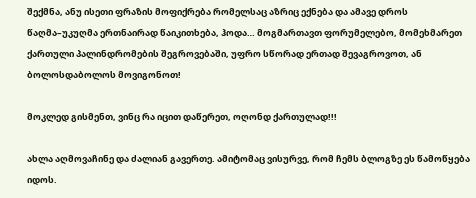შექმნა, ანუ ისეთი ფრაზის მოფიქრება რომელსაც აზრიც ექნება და ამავე დროს წაღმა–უკუღმა ერთნაირად წაიკითხება, ჰოდა… მოგმართავთ ფორუმელებო, მომეხმარეთ ქართული პალინდრომების შეგროვებაში, უფრო სწორად ერთად შევაგროვოთ, ან ბოლოსდაბოლოს მოვიგონოთ!

მოკლედ გისმენთ, ვინც რა იცით დაწერეთ, ოღონდ ქართულად!!!

ახლა აღმოვაჩინე და ძალიან გავერთე. ამიტომაც ვისურვე, რომ ჩემს ბლოგზე ეს წამოწყება იდოს.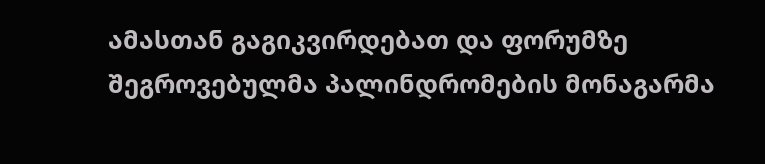ამასთან გაგიკვირდებათ და ფორუმზე შეგროვებულმა პალინდრომების მონაგარმა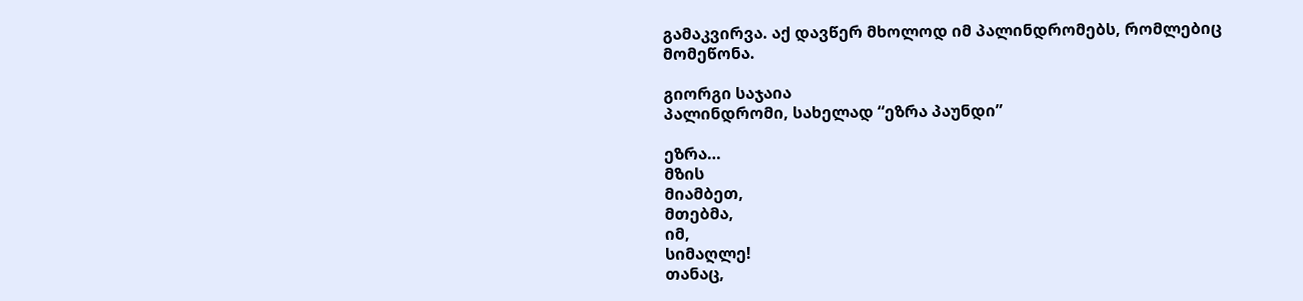გამაკვირვა. აქ დავწერ მხოლოდ იმ პალინდრომებს, რომლებიც მომეწონა.

გიორგი საჯაია
პალინდრომი, სახელად “ეზრა პაუნდი”

ეზრა…
მზის
მიამბეთ,
მთებმა,
იმ,
სიმაღლე!
თანაც,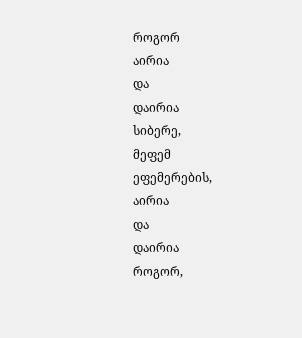როგორ
აირია
და
დაირია
სიბერე,
მეფემ
ეფემერების,
აირია
და
დაირია
როგორ,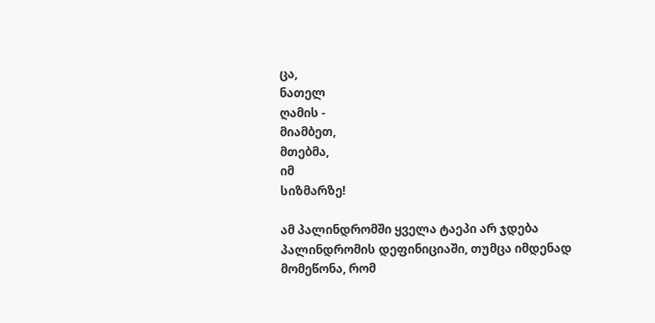ცა,
ნათელ
ღამის -
მიამბეთ,
მთებმა,
იმ
სიზმარზე!

ამ პალინდრომში ყველა ტაეპი არ ჯდება პალინდრომის დეფინიციაში, თუმცა იმდენად მომეწონა, რომ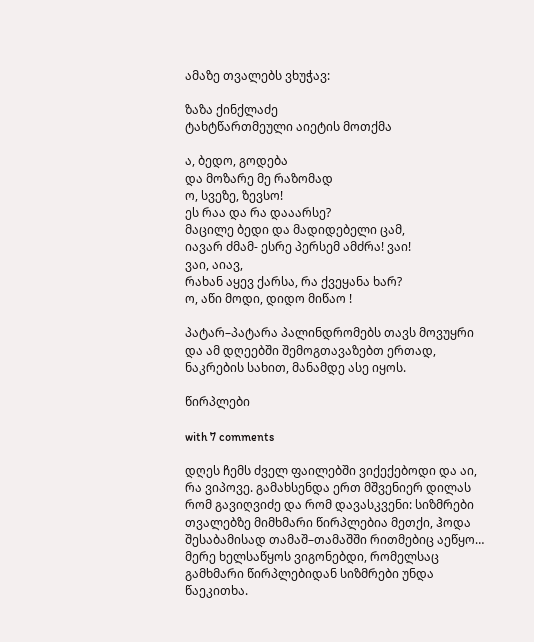ამაზე თვალებს ვხუჭავ:

ზაზა ქინქლაძე
ტახტწართმეული აიეტის მოთქმა

ა, ბედო, გოდება
და მოზარე მე რაზომად
ო, სვეზე, ზევსო!
ეს რაა და რა დააარსე?
მაცილე ბედი და მადიდებელი ცამ,
იავარ ძმამ- ესრე პერსემ ამძრა! ვაი!
ვაი, აიავ,
რახან აყევ ქარსა, რა ქვეყანა ხარ?
ო, აწი მოდი, დიდო მიწაო !

პატარ–პატარა პალინდრომებს თავს მოვუყრი და ამ დღეებში შემოგთავაზებთ ერთად, ნაკრების სახით, მანამდე ასე იყოს.

წირპლები

with 7 comments

დღეს ჩემს ძველ ფაილებში ვიქექებოდი და აი, რა ვიპოვე. გამახსენდა ერთ მშვენიერ დილას რომ გავიღვიძე და რომ დავასკვენი: სიზმრები თვალებზე მიმხმარი წირპლებია მეთქი, ჰოდა შესაბამისად თამაშ–თამაშში რითმებიც აეწყო… მერე ხელსაწყოს ვიგონებდი, რომელსაც გამხმარი წირპლებიდან სიზმრები უნდა წაეკითხა.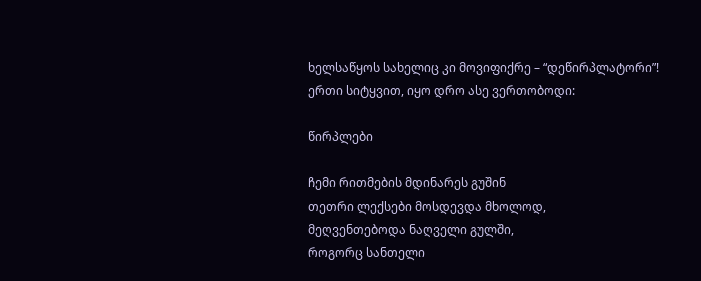ხელსაწყოს სახელიც კი მოვიფიქრე – “დეწირპლატორი”! ერთი სიტყვით, იყო დრო ასე ვერთობოდი:

წირპლები

ჩემი რითმების მდინარეს გუშინ
თეთრი ლექსები მოსდევდა მხოლოდ,
მეღვენთებოდა ნაღველი გულში,
როგორც სანთელი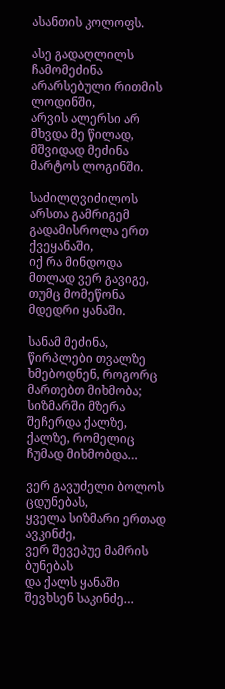ასანთის კოლოფს.

ასე გადაღლილს ჩამომეძინა
არარსებული რითმის ლოდინში,
არვის ალერსი არ მხვდა მე წილად,
მშვიდად მეძინა მარტოს ლოგინში.

საძილღვიძილოს არსთა გამრიგემ
გადამისროლა ერთ ქვეყანაში,
იქ რა მინდოდა მთლად ვერ გავიგე,
თუმც მომეწონა მდედრი ყანაში.

სანამ მეძინა, წირპლები თვალზე
ხმებოდნენ, როგორც მართებთ მიხმობა;
სიზმარში მზერა შეჩერდა ქალზე,
ქალზე, რომელიც ჩუმად მიხმობდა…

ვერ გავუძელი ბოლოს ცდუნებას,
ყველა სიზმარი ერთად ავკინძე,
ვერ შევეპუე მამრის ბუნებას
და ქალს ყანაში შევხსენ საკინძე…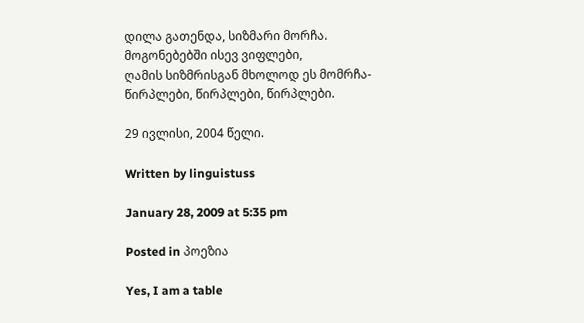დილა გათენდა, სიზმარი მორჩა.
მოგონებებში ისევ ვიფლები,
ღამის სიზმრისგან მხოლოდ ეს მომრჩა-
წირპლები, წირპლები, წირპლები.

29 ივლისი, 2004 წელი.

Written by linguistuss

January 28, 2009 at 5:35 pm

Posted in პოეზია

Yes, I am a table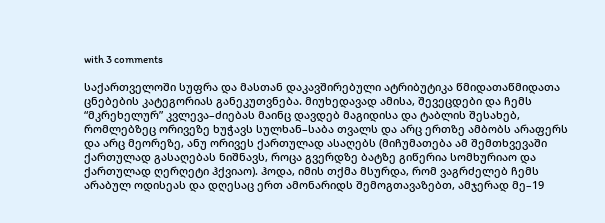with 3 comments

საქართველოში სუფრა და მასთან დაკავშირებული ატრიბუტიკა წმიდათაწმიდათა ცნებების კატეგორიას განეკუთვნება. მიუხედავად ამისა, შევეცდები და ჩემს “მკრეხელურ” კვლევა–ძიებას მაინც დავდებ მაგიდისა და ტაბლის შესახებ, რომლებზეც ორივეზე ხუჭავს სულხან–საბა თვალს და არც ერთზე ამბობს არაფერს და არც მეორეზე, ანუ ორივეს ქართულად ასაღებს (მიჩუმათება ამ შემთხვევაში ქართულად გასაღებას ნიშნავს, როცა გვერდზე ბატზე გიწერია სომხურიაო და ქართულად ღერღეტი ჰქვიაო). ჰოდა, იმის თქმა მსურდა, რომ ვაგრძელებ ჩემს არაბულ ოდისეას და დღესაც ერთ ამონარიდს შემოგთავაზებთ, ამჯერად მე–19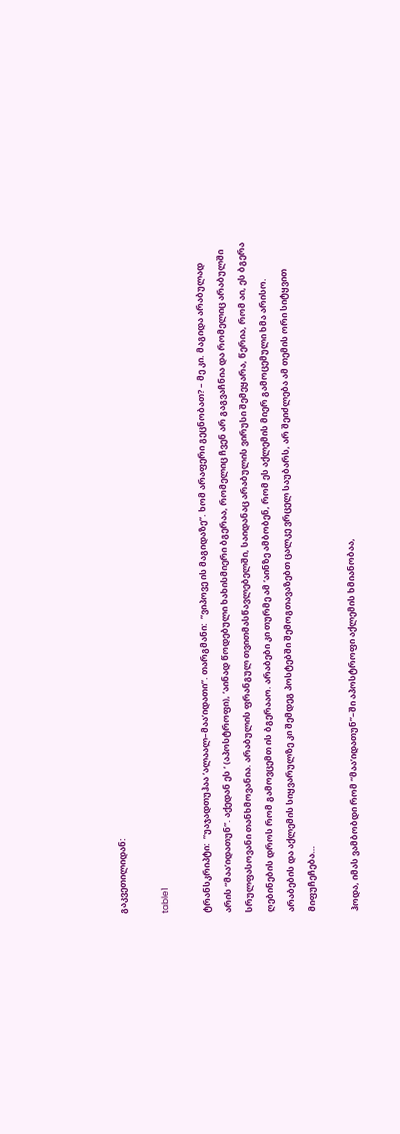გაკვეთილიდან:

table1

ტრანსკრიპტი:  ”უაჯადთუჰაა ‘ალაალ–მაა’იდათი”. თარგმანი:  ”ვიპოვე ის მაგიდაზე”. ხომ არაფერი გეცნობათ? – მე კი. მაგიდა არაბულად არის “მაა’იდათუნ”. აქედან ეს ‘ (აპოსტროფი), ‘აინად წოდებული ხახისმიერი ბგერაა, რომელიც ჩვენ არ გაგვაჩნია და რომელიც არაბულში სრულფასოვანი თანხმოვანია. არაბულის ფრანგულ თვითმასწავლებელში, საიდანაც არაბულის ვირუსი შემეყარა, წერია, რომ აი, ეს ბგერა ღებინების დროს რომ გამოვცემთ ის ბგერააო. არაბები კი თურმე ამ ‘აინზე ამბობენ, რომ ეს აქლემის მიერ გამოცემული ხმა არისო. არაბების და აქლემის სიყვარულზე კი შემდეგ პოსტებში შემოგთავაზებთ ცალკე ვრცელ საუბარს, არ შეიძლება ამ თემის ორი სიტყვით მიფუჩეჩება…

ჰოდა, იმას ვამბობდი რომ “მაა’იდათუნ”–ში აპოსტროფი აქლემის ხმიანობაა,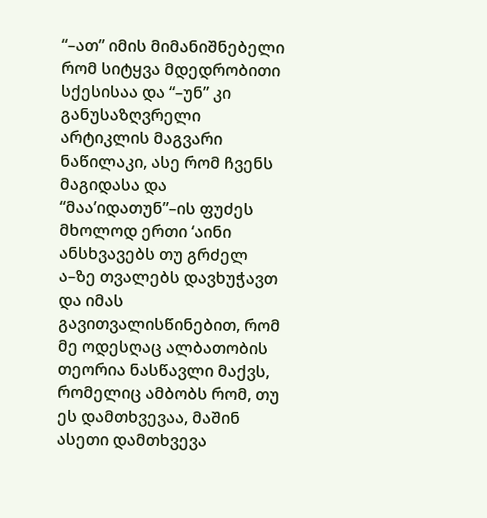“–ათ” იმის მიმანიშნებელი რომ სიტყვა მდედრობითი სქესისაა და “–უნ” კი განუსაზღვრელი არტიკლის მაგვარი ნაწილაკი, ასე რომ ჩვენს მაგიდასა და “მაა’იდათუნ”–ის ფუძეს მხოლოდ ერთი ‘აინი ანსხვავებს თუ გრძელ ა–ზე თვალებს დავხუჭავთ და იმას გავითვალისწინებით, რომ მე ოდესღაც ალბათობის თეორია ნასწავლი მაქვს, რომელიც ამბობს რომ, თუ ეს დამთხვევაა, მაშინ ასეთი დამთხვევა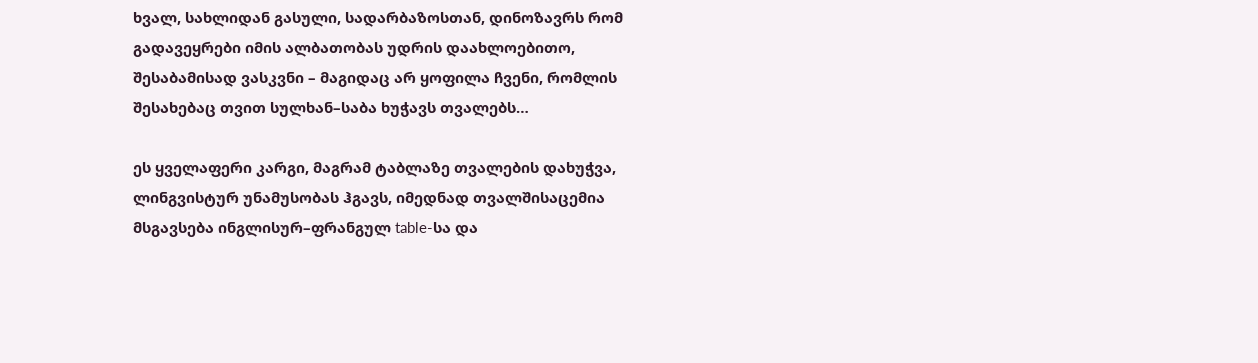ხვალ, სახლიდან გასული, სადარბაზოსთან, დინოზავრს რომ გადავეყრები იმის ალბათობას უდრის დაახლოებითო, შესაბამისად ვასკვნი – მაგიდაც არ ყოფილა ჩვენი, რომლის შესახებაც თვით სულხან–საბა ხუჭავს თვალებს…

ეს ყველაფერი კარგი, მაგრამ ტაბლაზე თვალების დახუჭვა, ლინგვისტურ უნამუსობას ჰგავს, იმედნად თვალშისაცემია მსგავსება ინგლისურ–ფრანგულ table-სა და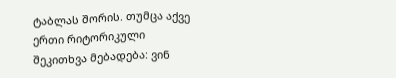ტაბლას შორის. თუმცა აქვე ერთი რიტორიკული შეკითხვა მებადება: ვინ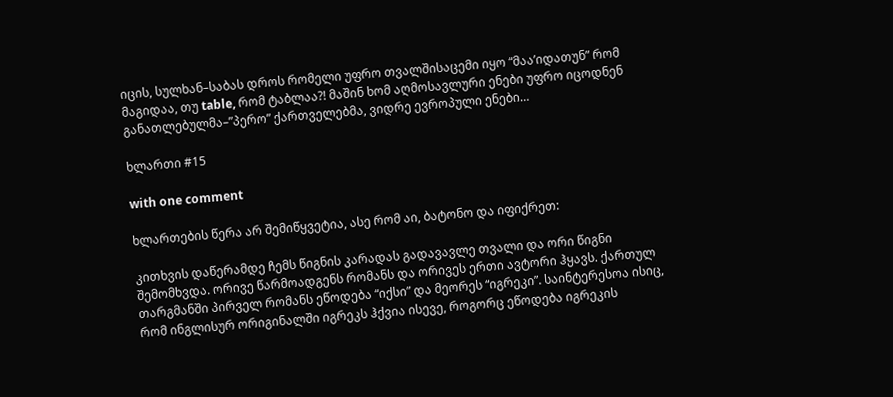იცის, სულხან–საბას დროს რომელი უფრო თვალშისაცემი იყო “მაა’იდათუნ” რომ მაგიდაა, თუ table, რომ ტაბლაა?! მაშინ ხომ აღმოსავლური ენები უფრო იცოდნენ განათლებულმა–”პერო” ქართველებმა, ვიდრე ევროპული ენები…

ხლართი #15

with one comment

ხლართების წერა არ შემიწყვეტია, ასე რომ აი, ბატონო და იფიქრეთ:

კითხვის დაწერამდე ჩემს წიგნის კარადას გადავავლე თვალი და ორი წიგნი შემომხვდა. ორივე წარმოადგენს რომანს და ორივეს ერთი ავტორი ჰყავს. ქართულ თარგმანში პირველ რომანს ეწოდება “იქსი” და მეორეს “იგრეკი”. საინტერესოა ისიც, რომ ინგლისურ ორიგინალში იგრეკს ჰქვია ისევე, როგორც ეწოდება იგრეკის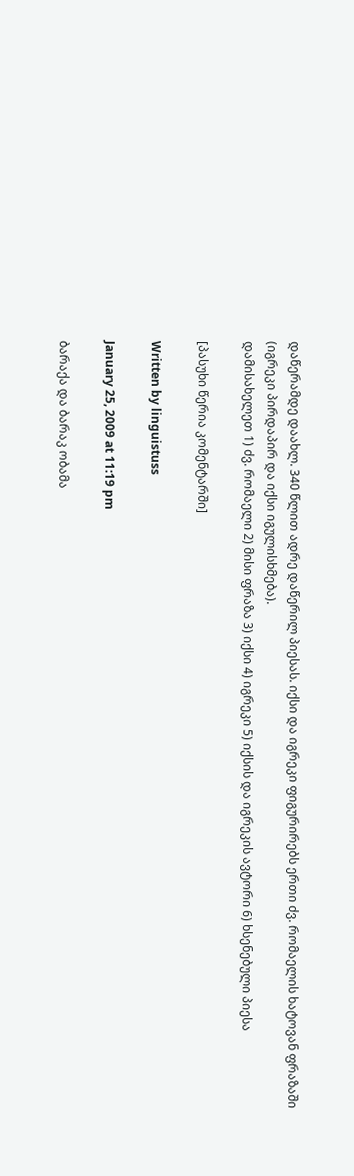დაწერამდე დაახლ. 340 წლით ადრე დაწერილ პიესას. იქსი და იგრეკი ფიგურირებს ერთი ძვ. რომაელის ხატოვან ფრაზაში (იგრეკი პირდაპირ და იქსი იგულისხმება).
დამისახელეთ 1) ძვ. რომაელი 2) მისი ფრაზა 3) იქსი 4) იგრეკი 5) იქსის და იგრეკის ავტორი 6) ხსენებული პიესა

[პასუხი წერია კომენტარში]

Written by linguistuss

January 25, 2009 at 11:19 pm

ბარაქა და ბარაკ ობამა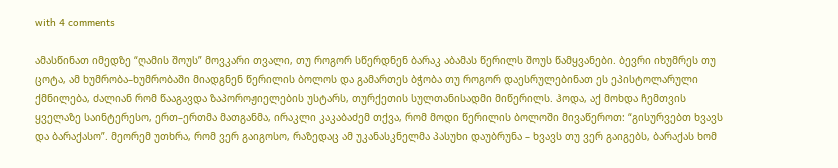with 4 comments

ამასწინათ იმედზე “ღამის შოუს” მოვკარი თვალი, თუ როგორ სწერდნენ ბარაკ აბამას წერილს შოუს წამყვანები. ბევრი იხუმრეს თუ ცოტა, ამ ხუმრობა–ხუმრობაში მიადგნენ წერილის ბოლოს და გამართეს ბჭობა თუ როგორ დაესრულებინათ ეს ეპისტოლარული ქმნილება, ძალიან რომ წააგავდა ზაპოროჟიელების უსტარს, თურქეთის სულთანისადმი მიწერილს. ჰოდა, აქ მოხდა ჩემთვის ყველაზე საინტერესო, ერთ–ერთმა მათგანმა, ირაკლი კაკაბაძემ თქვა, რომ მოდი წერილის ბოლოში მივაწეროთ: “გისურვებთ ხვავს და ბარაქასო”. მეორემ უთხრა, რომ ვერ გაიგოსო, რაზედაც ამ უკანასკნელმა პასუხი დაუბრუნა – ხვავს თუ ვერ გაიგებს, ბარაქას ხომ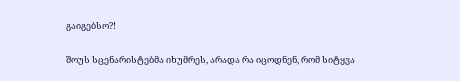გაიგებსო?!

შოუს სცენარისტებმა იხუმრეს, არადა რა იცოდნენ, რომ სიტყვა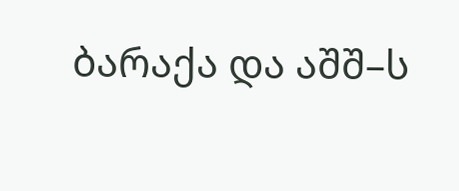ბარაქა და აშშ–ს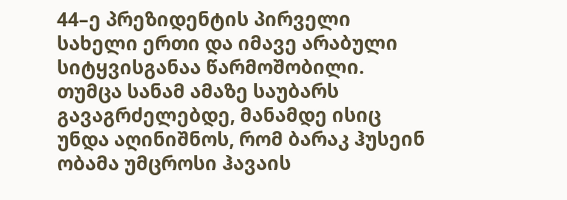44–ე პრეზიდენტის პირველი სახელი ერთი და იმავე არაბული სიტყვისგანაა წარმოშობილი. თუმცა სანამ ამაზე საუბარს გავაგრძელებდე, მანამდე ისიც უნდა აღინიშნოს, რომ ბარაკ ჰუსეინ ობამა უმცროსი ჰავაის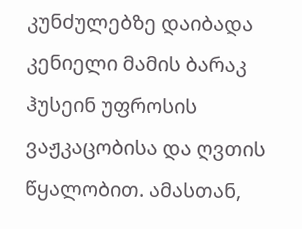კუნძულებზე დაიბადა კენიელი მამის ბარაკ ჰუსეინ უფროსის ვაჟკაცობისა და ღვთის წყალობით. ამასთან,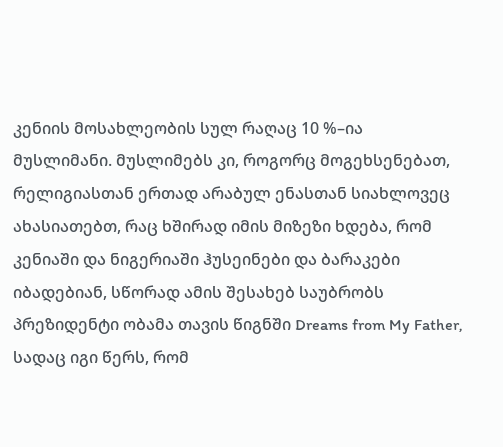კენიის მოსახლეობის სულ რაღაც 10 %–ია მუსლიმანი. მუსლიმებს კი, როგორც მოგეხსენებათ, რელიგიასთან ერთად არაბულ ენასთან სიახლოვეც ახასიათებთ, რაც ხშირად იმის მიზეზი ხდება, რომ კენიაში და ნიგერიაში ჰუსეინები და ბარაკები იბადებიან, სწორად ამის შესახებ საუბრობს პრეზიდენტი ობამა თავის წიგნში Dreams from My Father, სადაც იგი წერს, რომ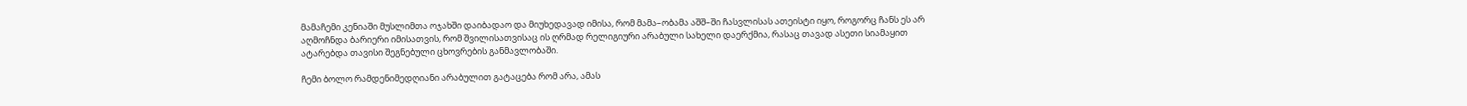მამაჩემი კენიაში მუსლიმთა ოჯახში დაიბადაო და მიუხედავად იმისა, რომ მამა–ობამა აშშ–ში ჩასვლისას ათეისტი იყო, როგორც ჩანს ეს არ აღმოჩნდა ბარიერი იმისათვის, რომ შვილისათვისაც ის ღრმად რელიგიური არაბული სახელი დაერქმია, რასაც თავად ასეთი სიამაყით ატარებდა თავისი შეგნებული ცხოვრების განმავლობაში.

ჩემი ბოლო რამდენიმედღიანი არაბულით გატაცება რომ არა, ამას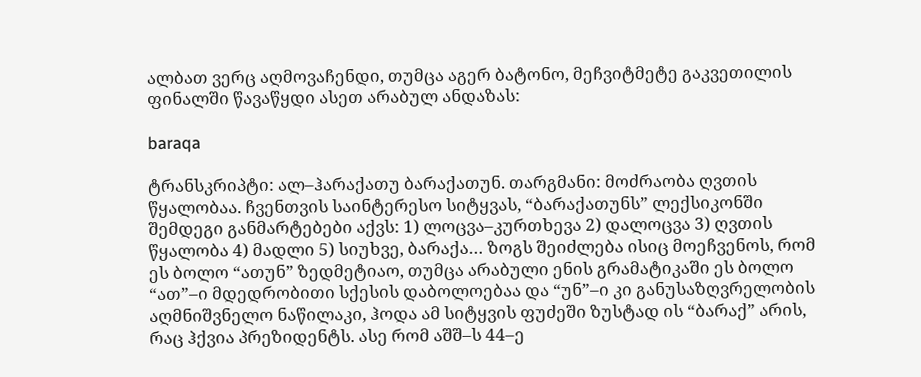ალბათ ვერც აღმოვაჩენდი, თუმცა აგერ ბატონო, მეჩვიტმეტე გაკვეთილის ფინალში წავაწყდი ასეთ არაბულ ანდაზას:

baraqa

ტრანსკრიპტი: ალ–ჰარაქათუ ბარაქათუნ. თარგმანი: მოძრაობა ღვთის წყალობაა. ჩვენთვის საინტერესო სიტყვას, “ბარაქათუნს” ლექსიკონში შემდეგი განმარტებები აქვს: 1) ლოცვა–კურთხევა 2) დალოცვა 3) ღვთის წყალობა 4) მადლი 5) სიუხვე, ბარაქა… ზოგს შეიძლება ისიც მოეჩვენოს, რომ ეს ბოლო “ათუნ” ზედმეტიაო, თუმცა არაბული ენის გრამატიკაში ეს ბოლო “ათ”–ი მდედრობითი სქესის დაბოლოებაა და “უნ”–ი კი განუსაზღვრელობის აღმნიშვნელო ნაწილაკი, ჰოდა ამ სიტყვის ფუძეში ზუსტად ის “ბარაქ” არის, რაც ჰქვია პრეზიდენტს. ასე რომ აშშ–ს 44–ე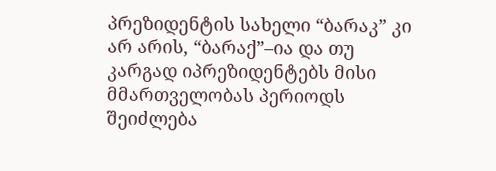პრეზიდენტის სახელი “ბარაკ” კი არ არის, “ბარაქ”–ია და თუ კარგად იპრეზიდენტებს მისი მმართველობას პერიოდს შეიძლება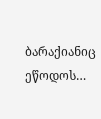ბარაქიანიც ეწოდოს…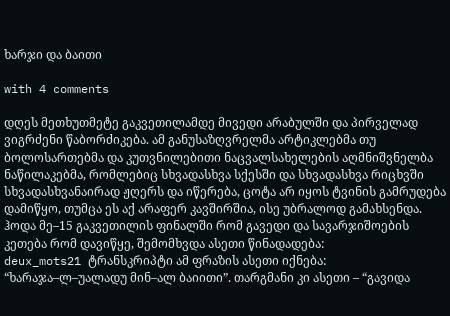ხარჯი და ბაითი

with 4 comments

დღეს მეთხუთმეტე გაკვეთილამდე მივედი არაბულში და პირველად ვიგრძენი წაბორძიკება. ამ განუსაზღვრელმა არტიკლებმა თუ ბოლოსართებმა და კუთვნილებითი ნაცვალსახელების აღმნიშვნელბა ნაწილაკებმა, რომლებიც სხვადასხვა სქესში და სხვადასხვა რიცხვში სხვადასხვანაირად ჟღერს და იწერება, ცოტა არ იყოს ტვინის გამრუდება დამიწყო, თუმცა ეს აქ არაფერ კავშირშია, ისე უბრალოდ გამახსენდა. ჰოდა მე–15 გაკვეთილის ფინალში რომ გავედი და სავარჯიშოების კეთება რომ დავიწყე, შემომხვდა ასეთი წინადადება:
deux_mots21 ტრანსკრიპტი ამ ფრაზის ასეთი იქნება: “ხარაჯა–ლ–უალადუ მინ–ალ ბაიითი”. თარგმანი კი ასეთი – “გავიდა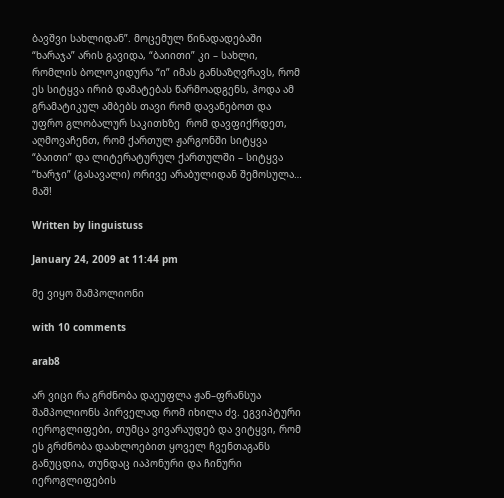ბავშვი სახლიდან”. მოცემულ წინადადებაში “ხარაჯა” არის გავიდა, “ბაიითი” კი – სახლი, რომლის ბოლოკიდურა “ი” იმას განსაზღვრავს, რომ ეს სიტყვა ირიბ დამატებას წარმოადგენს, ჰოდა ამ გრამატიკულ ამბებს თავი რომ დავანებოთ და უფრო გლობალურ საკითხზე  რომ დავფიქრდეთ, აღმოვაჩენთ, რომ ქართულ ჟარგონში სიტყვა “ბაითი” და ლიტერატურულ ქართულში – სიტყვა “ხარჯი” (გასავალი) ორივე არაბულიდან შემოსულა… მაშ!

Written by linguistuss

January 24, 2009 at 11:44 pm

მე ვიყო შამპოლიონი

with 10 comments

arab8

არ ვიცი რა გრძნობა დაეუფლა ჟან–ფრანსუა შამპოლიონს პირველად რომ იხილა ძვ. ეგვიპტური იეროგლიფები, თუმცა ვივარაუდებ და ვიტყვი, რომ ეს გრძნობა დაახლოებით ყოველ ჩვენთაგანს განუცდია, თუნდაც იაპონური და ჩინური იეროგლიფების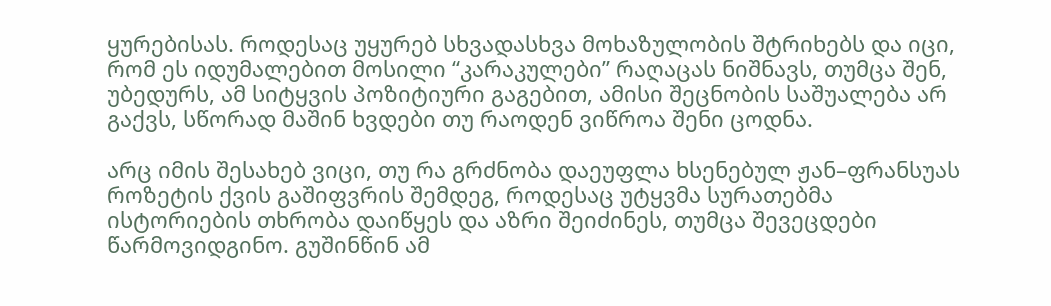ყურებისას. როდესაც უყურებ სხვადასხვა მოხაზულობის შტრიხებს და იცი, რომ ეს იდუმალებით მოსილი “კარაკულები” რაღაცას ნიშნავს, თუმცა შენ, უბედურს, ამ სიტყვის პოზიტიური გაგებით, ამისი შეცნობის საშუალება არ გაქვს, სწორად მაშინ ხვდები თუ რაოდენ ვიწროა შენი ცოდნა.

არც იმის შესახებ ვიცი, თუ რა გრძნობა დაეუფლა ხსენებულ ჟან–ფრანსუას როზეტის ქვის გაშიფვრის შემდეგ, როდესაც უტყვმა სურათებმა ისტორიების თხრობა დაიწყეს და აზრი შეიძინეს, თუმცა შევეცდები წარმოვიდგინო. გუშინწინ ამ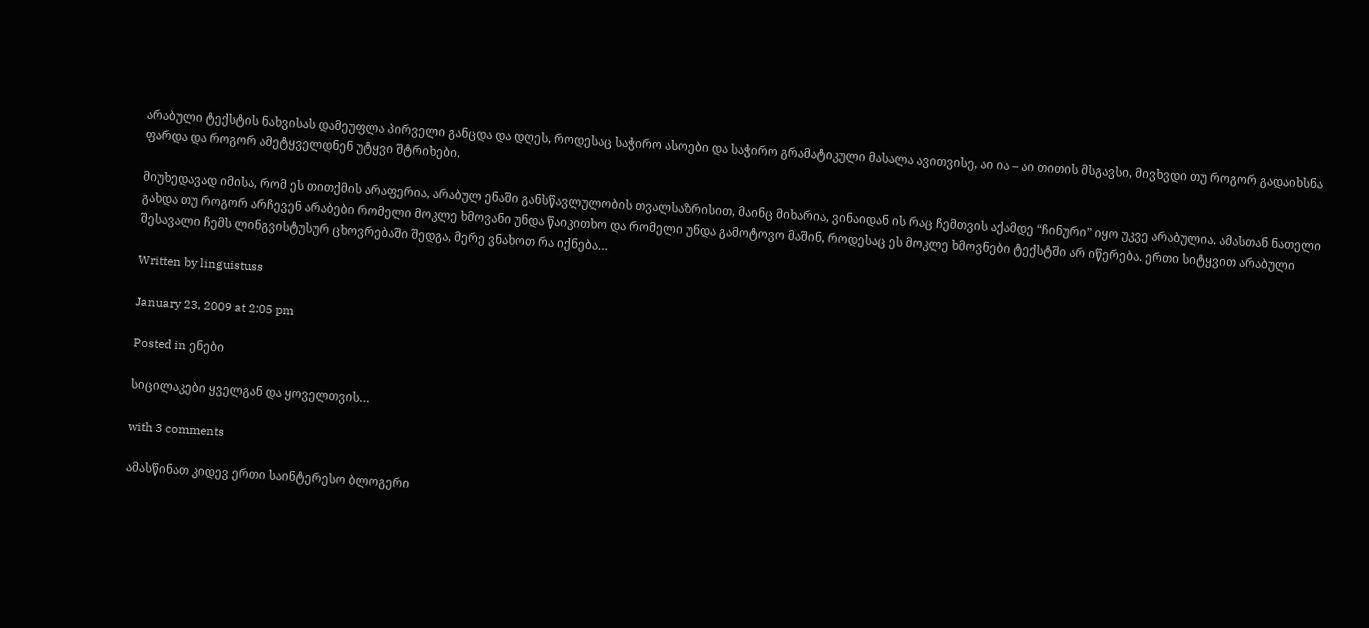არაბული ტექსტის ნახვისას დამეუფლა პირველი განცდა და დღეს, როდესაც საჭირო ასოები და საჭირო გრამატიკული მასალა ავითვისე, აი ია – აი თითის მსგავსი, მივხვდი თუ როგორ გადაიხსნა ფარდა და როგორ ამეტყველდნენ უტყვი შტრიხები.

მიუხედავად იმისა, რომ ეს თითქმის არაფერია, არაბულ ენაში განსწავლულობის თვალსაზრისით, მაინც მიხარია, ვინაიდან ის რაც ჩემთვის აქამდე “ჩინური” იყო უკვე არაბულია. ამასთან ნათელი გახდა თუ როგორ არჩევენ არაბები რომელი მოკლე ხმოვანი უნდა წაიკითხო და რომელი უნდა გამოტოვო მაშინ, როდესაც ეს მოკლე ხმოვნები ტექსტში არ იწერება. ერთი სიტყვით არაბული შესავალი ჩემს ლინგვისტუსურ ცხოვრებაში შედგა, მერე ვნახოთ რა იქნება…

Written by linguistuss

January 23, 2009 at 2:05 pm

Posted in ენები

სიცილაკები ყველგან და ყოველთვის…

with 3 comments

ამასწინათ კიდევ ერთი საინტერესო ბლოგერი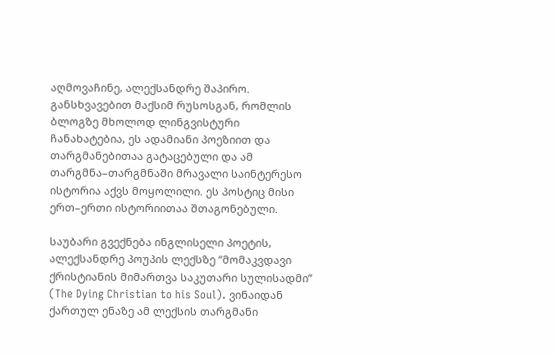აღმოვაჩინე, ალექსანდრე შაპირო. განსხვავებით მაქსიმ რუსოსგან, რომლის ბლოგზე მხოლოდ ლინგვისტური ჩანახატებია, ეს ადამიანი პოეზიით და თარგმანებითაა გატაცებული და ამ თარგმნა–თარგმნაში მრავალი საინტერესო ისტორია აქვს მოყოლილი. ეს პოსტიც მისი ერთ–ერთი ისტორიითაა შთაგონებული.

საუბარი გვექნება ინგლისელი პოეტის, ალექსანდრე პოუპის ლექსზე “მომაკვდავი ქრისტიანის მიმართვა საკუთარი სულისადმი” (The Dying Christian to his Soul). ვინაიდან ქართულ ენაზე ამ ლექსის თარგმანი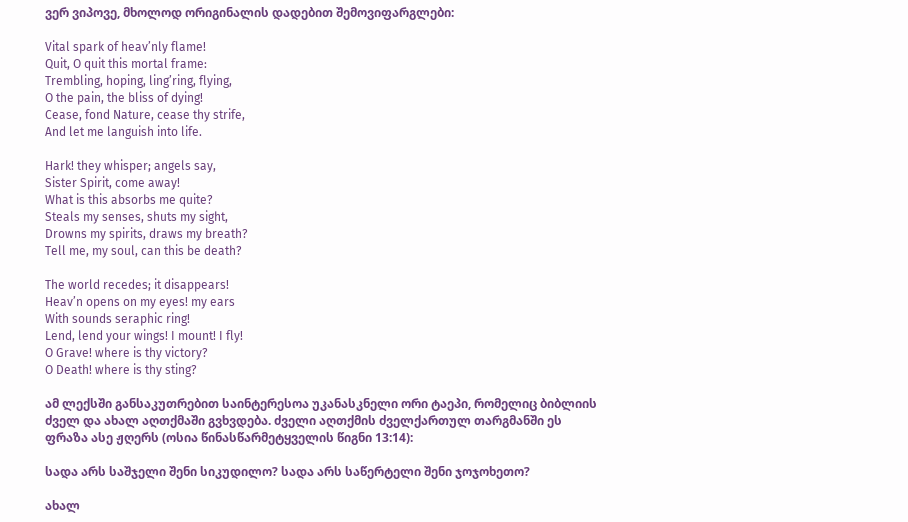ვერ ვიპოვე, მხოლოდ ორიგინალის დადებით შემოვიფარგლები:

Vital spark of heav’nly flame!
Quit, O quit this mortal frame:
Trembling, hoping, ling’ring, flying,
O the pain, the bliss of dying!
Cease, fond Nature, cease thy strife,
And let me languish into life.

Hark! they whisper; angels say,
Sister Spirit, come away!
What is this absorbs me quite?
Steals my senses, shuts my sight,
Drowns my spirits, draws my breath?
Tell me, my soul, can this be death?

The world recedes; it disappears!
Heav’n opens on my eyes! my ears
With sounds seraphic ring!
Lend, lend your wings! I mount! I fly!
O Grave! where is thy victory?
O Death! where is thy sting?

ამ ლექსში განსაკუთრებით საინტერესოა უკანასკნელი ორი ტაეპი, რომელიც ბიბლიის ძველ და ახალ აღთქმაში გვხვდება. ძველი აღთქმის ძველქართულ თარგმანში ეს ფრაზა ასე ჟღერს (ოსია წინასწარმეტყველის წიგნი 13:14):

სადა არს საშჯელი შენი სიკუდილო? სადა არს საწერტელი შენი ჯოჯოხეთო?

ახალ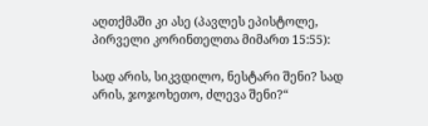აღთქმაში კი ასე (პავლეს ეპისტოლე, პირველი კორინთელთა მიმართ 15:55):

სად არის, სიკვდილო, ნესტარი შენი? სად არის, ჯოჯოხეთო, ძლევა შენი?“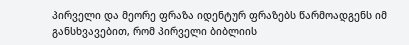პირველი და მეორე ფრაზა იდენტურ ფრაზებს წარმოადგენს იმ განსხვავებით, რომ პირველი ბიბლიის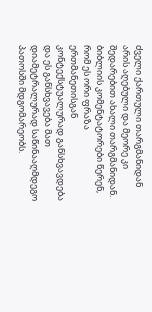ძველი ქართული თარგმანიდან არის აღებული და მეორე კი შედარებით ახალი თარგმანიდან. ბიბლიის კომენტატორები წერენ, რომ ეს ორი ფრაზა ერთმანეთისგან კონტექსტუალურად განსხვავდება და ეს განსხვავება მათ დიამეტრალურად საწინააღმდეგო პათოსში მდგომარეობს.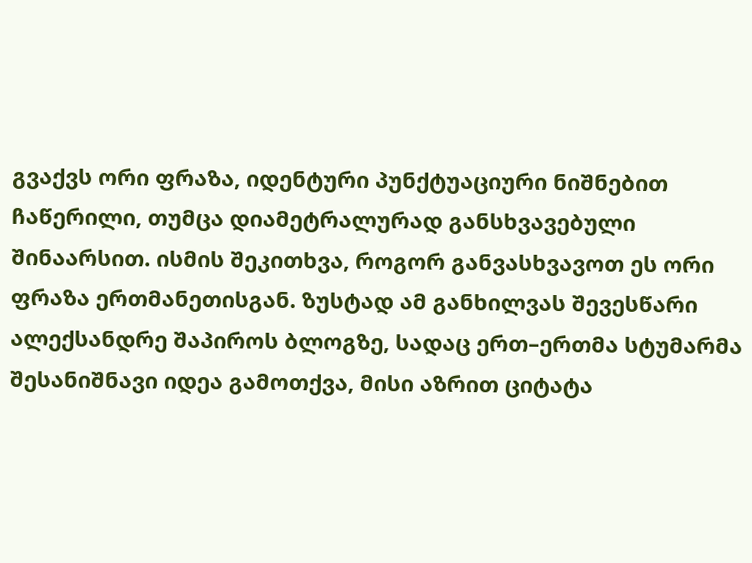გვაქვს ორი ფრაზა, იდენტური პუნქტუაციური ნიშნებით ჩაწერილი, თუმცა დიამეტრალურად განსხვავებული შინაარსით. ისმის შეკითხვა, როგორ განვასხვავოთ ეს ორი ფრაზა ერთმანეთისგან. ზუსტად ამ განხილვას შევესწარი ალექსანდრე შაპიროს ბლოგზე, სადაც ერთ–ერთმა სტუმარმა შესანიშნავი იდეა გამოთქვა, მისი აზრით ციტატა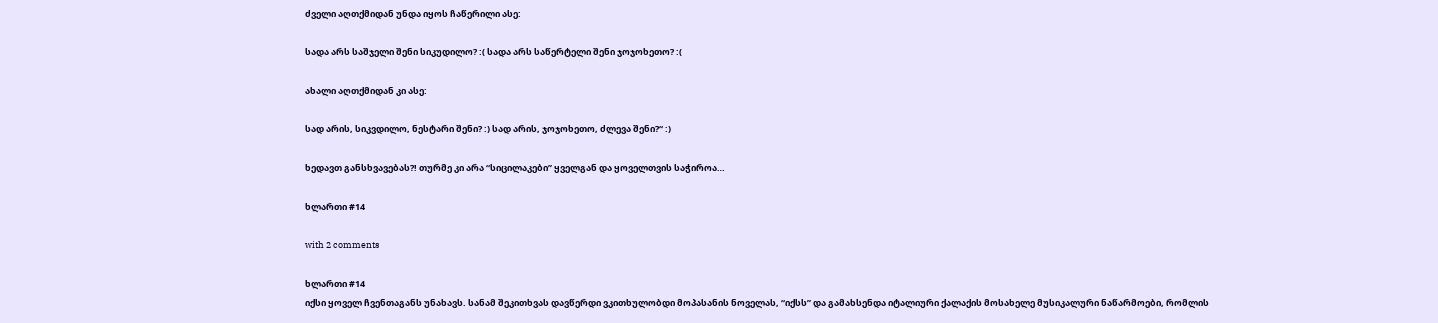ძველი აღთქმიდან უნდა იყოს ჩაწერილი ასე:

სადა არს საშჯელი შენი სიკუდილო? :( სადა არს საწერტელი შენი ჯოჯოხეთო? :(

ახალი აღთქმიდან კი ასე:

სად არის, სიკვდილო, ნესტარი შენი? :) სად არის, ჯოჯოხეთო, ძლევა შენი?“ :)

ხედავთ განსხვავებას?! თურმე კი არა “სიცილაკები” ყველგან და ყოველთვის საჭიროა…

ხლართი #14

with 2 comments

ხლართი #14
იქსი ყოველ ჩვენთაგანს უნახავს. სანამ შეკითხვას დავწერდი ვკითხულობდი მოპასანის ნოველას, “იქსს” და გამახსენდა იტალიური ქალაქის მოსახელე მუსიკალური ნაწარმოები, რომლის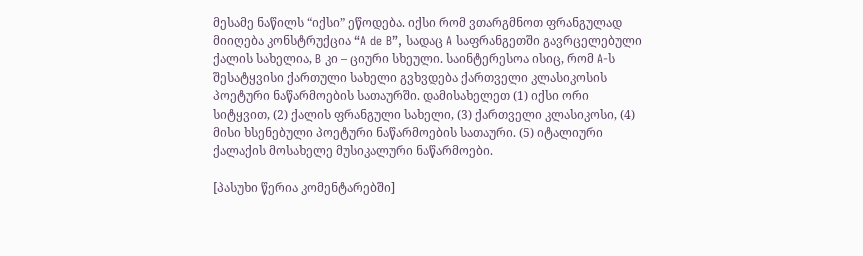მესამე ნაწილს “იქსი” ეწოდება. იქსი რომ ვთარგმნოთ ფრანგულად მიიღება კონსტრუქცია “A de B”, სადაც A საფრანგეთში გავრცელებული ქალის სახელია, B კი – ციური სხეული. საინტერესოა ისიც, რომ A-ს შესატყვისი ქართული სახელი გვხვდება ქართველი კლასიკოსის პოეტური ნაწარმოების სათაურში. დამისახელეთ (1) იქსი ორი სიტყვით, (2) ქალის ფრანგული სახელი, (3) ქართველი კლასიკოსი, (4) მისი ხსენებული პოეტური ნაწარმოების სათაური. (5) იტალიური ქალაქის მოსახელე მუსიკალური ნაწარმოები.

[პასუხი წერია კომენტარებში]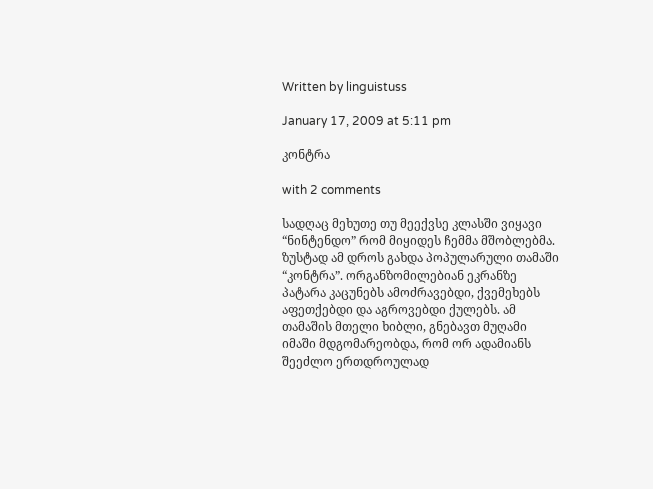Written by linguistuss

January 17, 2009 at 5:11 pm

კონტრა

with 2 comments

სადღაც მეხუთე თუ მეექვსე კლასში ვიყავი “ნინტენდო” რომ მიყიდეს ჩემმა მშობლებმა. ზუსტად ამ დროს გახდა პოპულარული თამაში “კონტრა”. ორგანზომილებიან ეკრანზე პატარა კაცუნებს ამოძრავებდი, ქვემეხებს აფეთქებდი და აგროვებდი ქულებს. ამ თამაშის მთელი ხიბლი, გნებავთ მუღამი იმაში მდგომარეობდა, რომ ორ ადამიანს შეეძლო ერთდროულად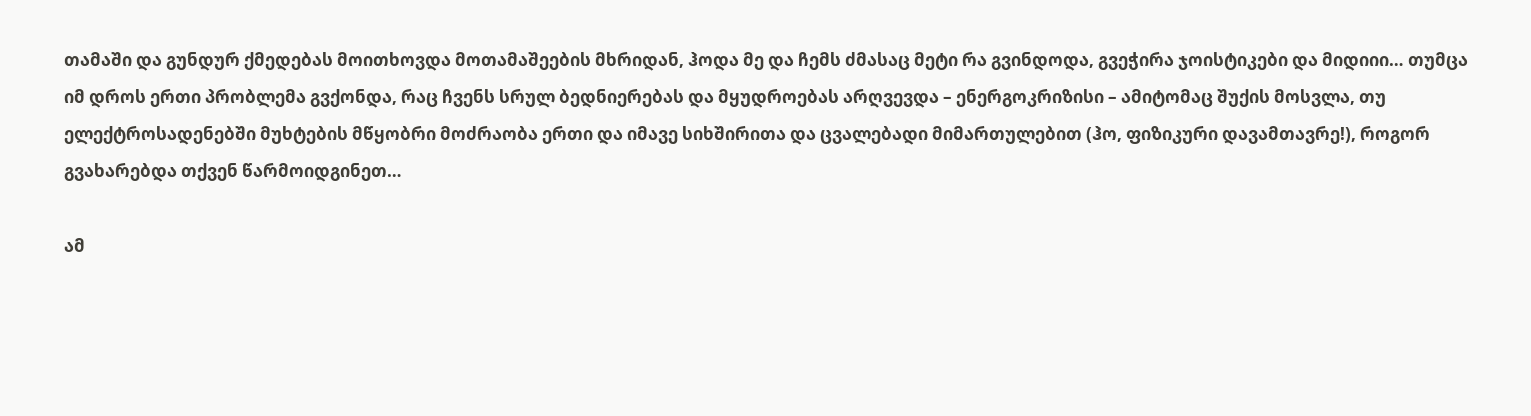თამაში და გუნდურ ქმედებას მოითხოვდა მოთამაშეების მხრიდან, ჰოდა მე და ჩემს ძმასაც მეტი რა გვინდოდა, გვეჭირა ჯოისტიკები და მიდიიი… თუმცა იმ დროს ერთი პრობლემა გვქონდა, რაც ჩვენს სრულ ბედნიერებას და მყუდროებას არღვევდა – ენერგოკრიზისი – ამიტომაც შუქის მოსვლა, თუ ელექტროსადენებში მუხტების მწყობრი მოძრაობა ერთი და იმავე სიხშირითა და ცვალებადი მიმართულებით (ჰო, ფიზიკური დავამთავრე!), როგორ გვახარებდა თქვენ წარმოიდგინეთ…

ამ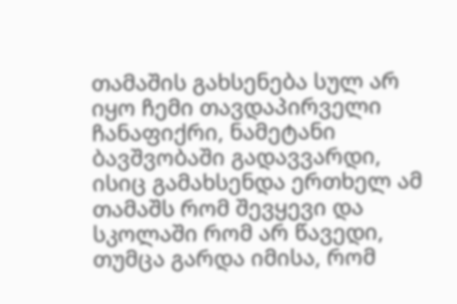თამაშის გახსენება სულ არ იყო ჩემი თავდაპირველი ჩანაფიქრი, ნამეტანი ბავშვობაში გადავვარდი, ისიც გამახსენდა ერთხელ ამ თამაშს რომ შევყევი და სკოლაში რომ არ წავედი, თუმცა გარდა იმისა, რომ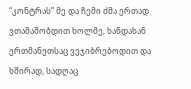“კონტრას” მე და ჩემი ძმა ერთად ვთამაშობდით ხოლმე, ხანდახან ერთმანეთსაც ვეჯიბრებოდით და ხშირად, სადღაც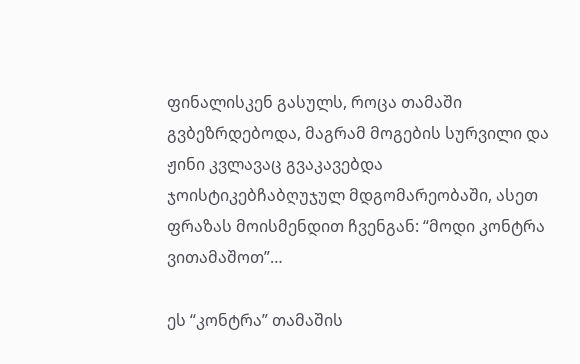ფინალისკენ გასულს, როცა თამაში გვბეზრდებოდა, მაგრამ მოგების სურვილი და ჟინი კვლავაც გვაკავებდა ჯოისტიკებჩაბღუჯულ მდგომარეობაში, ასეთ ფრაზას მოისმენდით ჩვენგან: “მოდი კონტრა ვითამაშოთ”…

ეს “კონტრა” თამაშის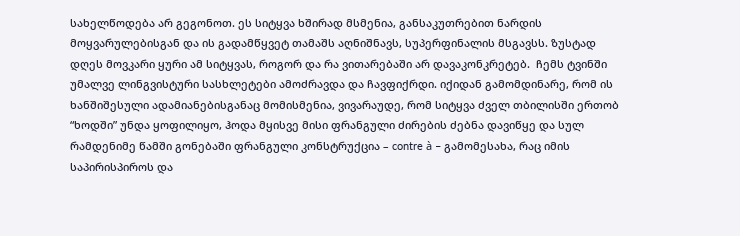სახელწოდება არ გეგონოთ. ეს სიტყვა ხშირად მსმენია, განსაკუთრებით ნარდის მოყვარულებისგან და ის გადამწყვეტ თამაშს აღნიშნავს, სუპერფინალის მსგავსს. ზუსტად დღეს მოვკარი ყური ამ სიტყვას, როგორ და რა ვითარებაში არ დავაკონკრეტებ.  ჩემს ტვინში უმალვე ლინგვისტური სასხლეტები ამოძრავდა და ჩავფიქრდი. იქიდან გამომდინარე, რომ ის ხანშიშესული ადამიანებისგანაც მომისმენია, ვივარაუდე, რომ სიტყვა ძველ თბილისში ერთობ “ხოდში” უნდა ყოფილიყო, ჰოდა მყისვე მისი ფრანგული ძირების ძებნა დავიწყე და სულ რამდენიმე წამში გონებაში ფრანგული კონსტრუქცია – contre à – გამომესახა, რაც იმის საპირისპიროს და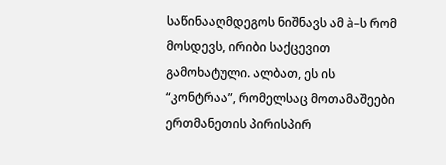საწინააღმდეგოს ნიშნავს ამ à–ს რომ მოსდევს, ირიბი საქცევით გამოხატული. ალბათ, ეს ის “კონტრაა”, რომელსაც მოთამაშეები ერთმანეთის პირისპირ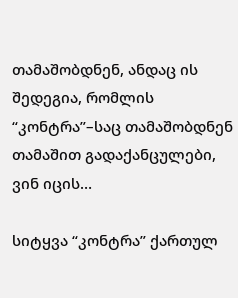თამაშობდნენ, ანდაც ის შედეგია, რომლის “კონტრა”–საც თამაშობდნენ თამაშით გადაქანცულები, ვინ იცის…

სიტყვა “კონტრა” ქართულ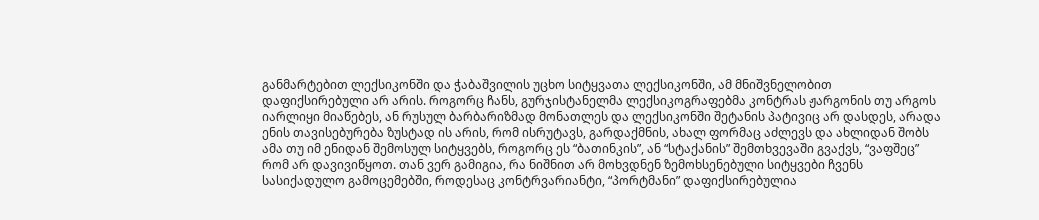განმარტებით ლექსიკონში და ჭაბაშვილის უცხო სიტყვათა ლექსიკონში, ამ მნიშვნელობით დაფიქსირებული არ არის. როგორც ჩანს, გურჯისტანელმა ლექსიკოგრაფებმა კონტრას ჟარგონის თუ არგოს იარლიყი მიაწებეს, ან რუსულ ბარბარიზმად მონათლეს და ლექსიკონში შეტანის პატივიც არ დასდეს, არადა ენის თავისებურება ზუსტად ის არის, რომ ისრუტავს, გარდაქმნის, ახალ ფორმაც აძლევს და ახლიდან შობს ამა თუ იმ ენიდან შემოსულ სიტყვებს, როგორც ეს “ბათინკის”, ან “სტაქანის” შემთხვევაში გვაქვს, “ვაფშეც” რომ არ დავივიწყოთ. თან ვერ გამიგია, რა ნიშნით არ მოხვდნენ ზემოხსენებული სიტყვები ჩვენს სასიქადულო გამოცემებში, როდესაც კონტრვარიანტი, “პორტმანი” დაფიქსირებულია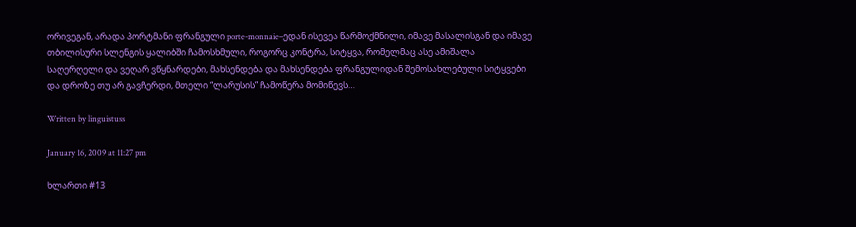ორივეგან, არადა პორტმანი ფრანგული porte-monnaie–ედან ისევეა წარმოქმნილი, იმავე მასალისგან და იმავე თბილისური სლენგის ყალიბში ჩამოსხმული, როგორც კონტრა, სიტყვა, რომელმაც ასე ამიშალა საღერღელი და ვეღარ ვწყნარდები, მახსენდება და მახსენდება ფრანგულიდან შემოსახლებული სიტყვები და დროზე თუ არ გავჩერდი, მთელი “ლარუსის” ჩამოწერა მომიწევს…

Written by linguistuss

January 16, 2009 at 11:27 pm

ხლართი #13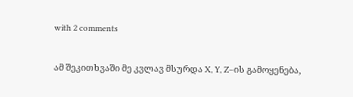with 2 comments

ამ შეკითხვაში მე კვლავ მსურდა X, Y, Z–ის გამოყენება,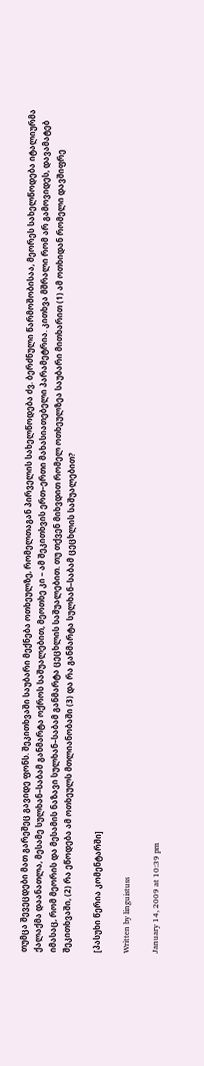თუმცა შევეცდები მათ გარეშეც გავიდე ფონს. შეკითხვაში საუბარი მექნება ოთხეულზე, რომელთაგან პირველის სახელწოდება ძვ. ბერძნული წარმოშობისაა, მეორეს სახელწოდება იტალიურმა ქალაქმა დაანათლა, მესამე სულხან–საბამ განმარტა ოქროს საშუალებით, მეოთხე კი – ამ შეკითხვის ერთ–ერთი მახასიათებელი პარამეტრია. კითხვა მშრალი რომ არ გამოვიდეს, დავამატებ იმასაც, რომ მეორის და მესამის ნაზავი სულხან–საბამ განმარტა ცეცხლის საშუალებით. თუ თქვენ მიხვდით რომელ ოთხეულზეა საუბარი მითხარით (1) ამ ოთხიდან რომელი დავშიფრე შეკითხვაში, (2) რა ეწოდება ამ ოთხეულს მთლიანობაში (3) და რა განმარტა სულხან–საბამ ცეცხლის საშუალებით?

[პასუხი წერია კომენტარში]

Written by linguistuss

January 14, 2009 at 10:39 pm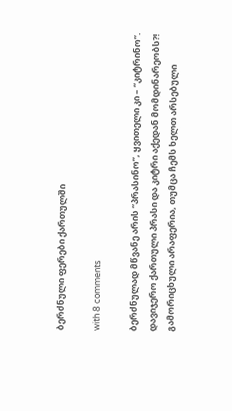ბერძნული ფერები ქართულში

with 8 comments

ბერძნულად მწვანე არის “პრასინო”, ყვითელი კი – “კიტრინო”. დავიჯერო ქართული პრასი და კიტრი აქედან მომდინარეობს?! გამორიცხული არაფერია, თუმცა ჩემს ხელთ არსებული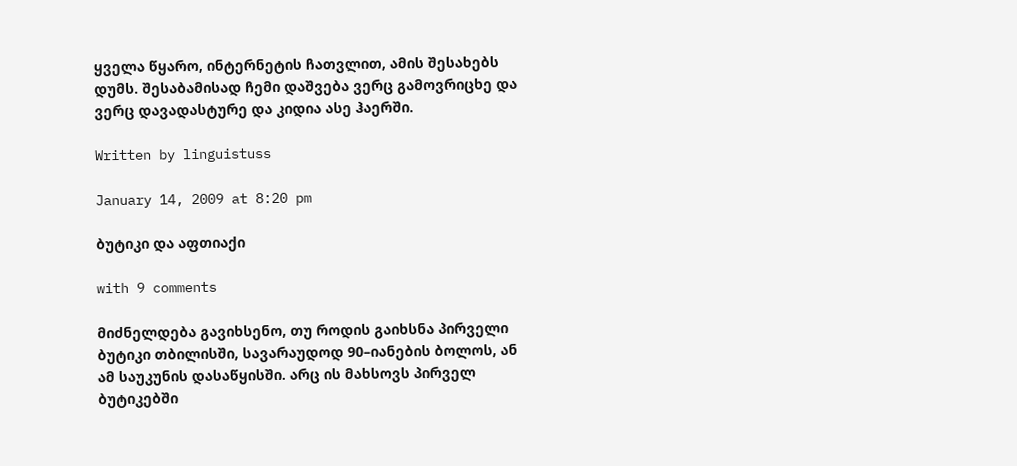ყველა წყარო, ინტერნეტის ჩათვლით, ამის შესახებს დუმს. შესაბამისად ჩემი დაშვება ვერც გამოვრიცხე და ვერც დავადასტურე და კიდია ასე ჰაერში.

Written by linguistuss

January 14, 2009 at 8:20 pm

ბუტიკი და აფთიაქი

with 9 comments

მიძნელდება გავიხსენო, თუ როდის გაიხსნა პირველი ბუტიკი თბილისში, სავარაუდოდ 90–იანების ბოლოს, ან ამ საუკუნის დასაწყისში. არც ის მახსოვს პირველ ბუტიკებში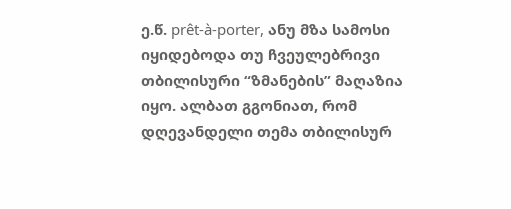ე.წ. prêt-à-porter, ანუ მზა სამოსი იყიდებოდა თუ ჩვეულებრივი თბილისური “ზმანების” მაღაზია იყო. ალბათ გგონიათ, რომ დღევანდელი თემა თბილისურ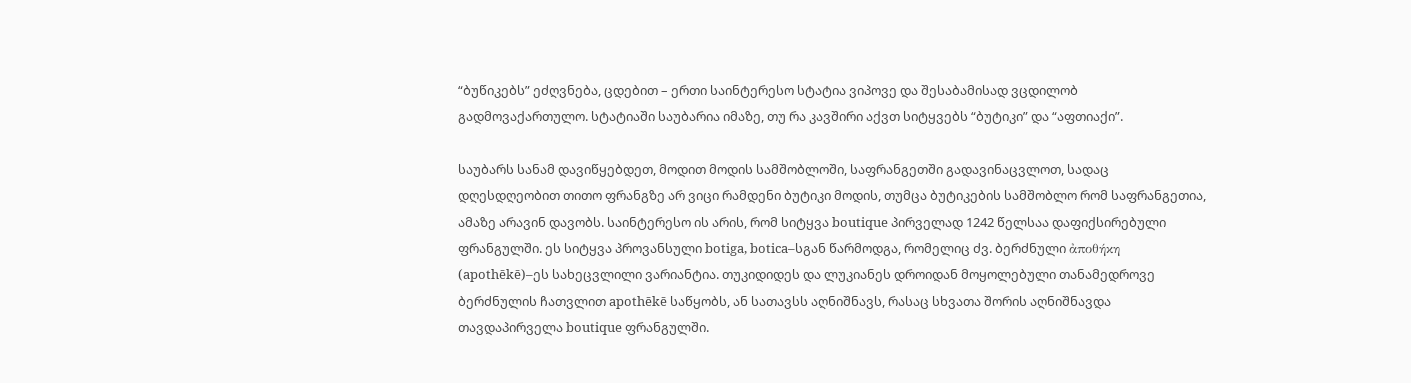“ბუწიკებს” ეძღვნება, ცდებით – ერთი საინტერესო სტატია ვიპოვე და შესაბამისად ვცდილობ გადმოვაქართულო. სტატიაში საუბარია იმაზე, თუ რა კავშირი აქვთ სიტყვებს “ბუტიკი” და “აფთიაქი”.

საუბარს სანამ დავიწყებდეთ, მოდით მოდის სამშობლოში, საფრანგეთში გადავინაცვლოთ, სადაც დღესდღეობით თითო ფრანგზე არ ვიცი რამდენი ბუტიკი მოდის, თუმცა ბუტიკების სამშობლო რომ საფრანგეთია, ამაზე არავინ დავობს. საინტერესო ის არის, რომ სიტყვა boutique პირველად 1242 წელსაა დაფიქსირებული ფრანგულში. ეს სიტყვა პროვანსული botiga, botica–სგან წარმოდგა, რომელიც ძვ. ბერძნული ἀποθήκη (apothēkē)–ეს სახეცვლილი ვარიანტია. თუკიდიდეს და ლუკიანეს დროიდან მოყოლებული თანამედროვე ბერძნულის ჩათვლით apothēkē საწყობს, ან სათავსს აღნიშნავს, რასაც სხვათა შორის აღნიშნავდა თავდაპირველა boutique ფრანგულში.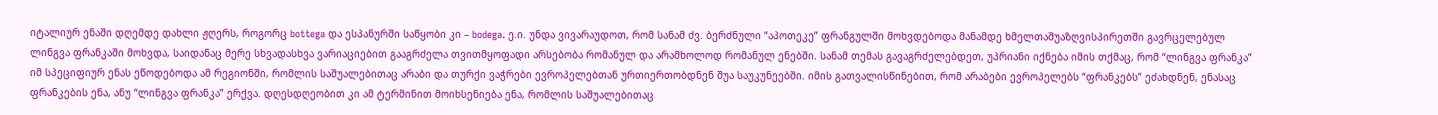იტალიურ ენაში დღემდე დახლი ჟღერს, როგორც bottega და ესპანურში საწყობი კი – bodega. ე.ი. უნდა ვივარაუდოთ, რომ სანამ ძვ. ბერძნული “აპოთეკე” ფრანგულში მოხვდებოდა მანამდე ხმელთაშუაზღვისპირეთში გავრცელებულ ლინგვა ფრანკაში მოხვდა, საიდანაც მერე სხვადასხვა ვარიაციებით გააგრძელა თვითმყოფადი არსებობა რომანულ და არამხოლოდ რომანულ ენებში. სანამ თემას გავაგრძელებდეთ, უპრიანი იქნება იმის თქმაც, რომ “ლინგვა ფრანკა” იმ სპეციფიურ ენას ეწოდებოდა ამ რეგიონში, რომლის საშუალებითაც არაბი და თურქი ვაჭრები ევროპელებთან ურთიერთობდნენ შუა საუკუნეებში. იმის გათვალისწინებით, რომ არაბები ევროპელებს “ფრანკებს” ეძახდნენ, ენასაც ფრანკების ენა, ანუ “ლინგვა ფრანკა” ერქვა. დღესდღეობით კი ამ ტერმინით მოიხსენიება ენა, რომლის საშუალებითაც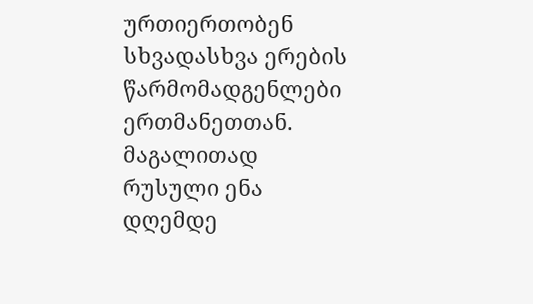ურთიერთობენ სხვადასხვა ერების წარმომადგენლები ერთმანეთთან. მაგალითად რუსული ენა დღემდე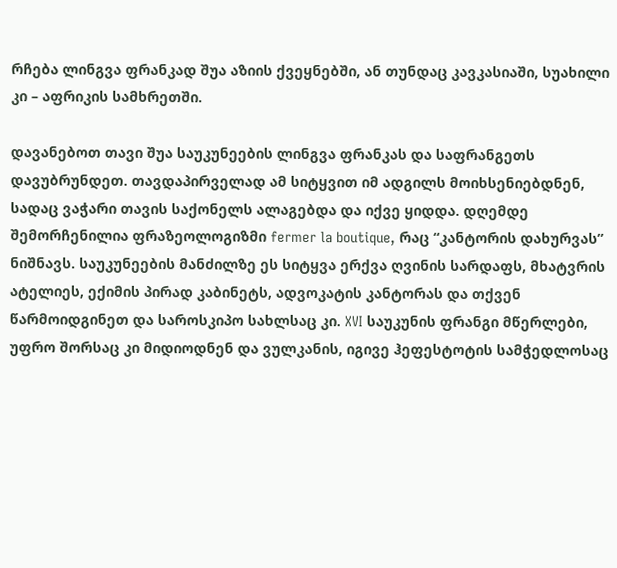რჩება ლინგვა ფრანკად შუა აზიის ქვეყნებში, ან თუნდაც კავკასიაში, სუახილი კი – აფრიკის სამხრეთში.

დავანებოთ თავი შუა საუკუნეების ლინგვა ფრანკას და საფრანგეთს დავუბრუნდეთ. თავდაპირველად ამ სიტყვით იმ ადგილს მოიხსენიებდნენ, სადაც ვაჭარი თავის საქონელს ალაგებდა და იქვე ყიდდა. დღემდე შემორჩენილია ფრაზეოლოგიზმი fermer la boutique, რაც “კანტორის დახურვას” ნიშნავს. საუკუნეების მანძილზე ეს სიტყვა ერქვა ღვინის სარდაფს, მხატვრის ატელიეს, ექიმის პირად კაბინეტს, ადვოკატის კანტორას და თქვენ წარმოიდგინეთ და საროსკიპო სახლსაც კი. XVI საუკუნის ფრანგი მწერლები, უფრო შორსაც კი მიდიოდნენ და ვულკანის, იგივე ჰეფესტოტის სამჭედლოსაც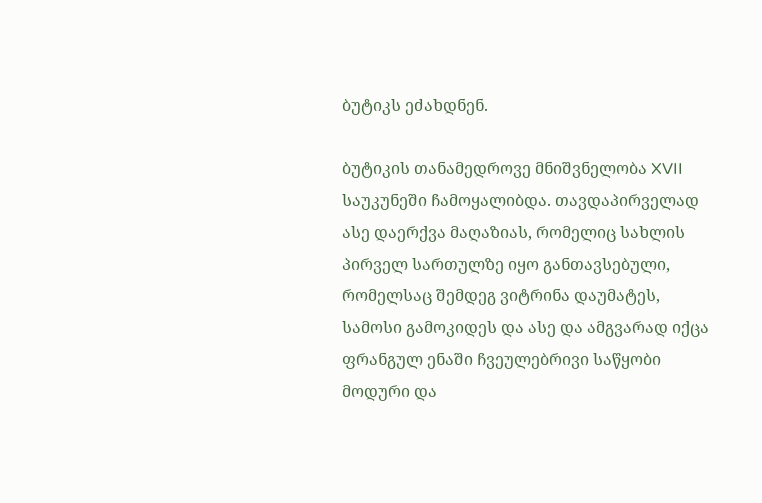ბუტიკს ეძახდნენ.

ბუტიკის თანამედროვე მნიშვნელობა XVII საუკუნეში ჩამოყალიბდა. თავდაპირველად ასე დაერქვა მაღაზიას, რომელიც სახლის პირველ სართულზე იყო განთავსებული, რომელსაც შემდეგ ვიტრინა დაუმატეს, სამოსი გამოკიდეს და ასე და ამგვარად იქცა ფრანგულ ენაში ჩვეულებრივი საწყობი მოდური და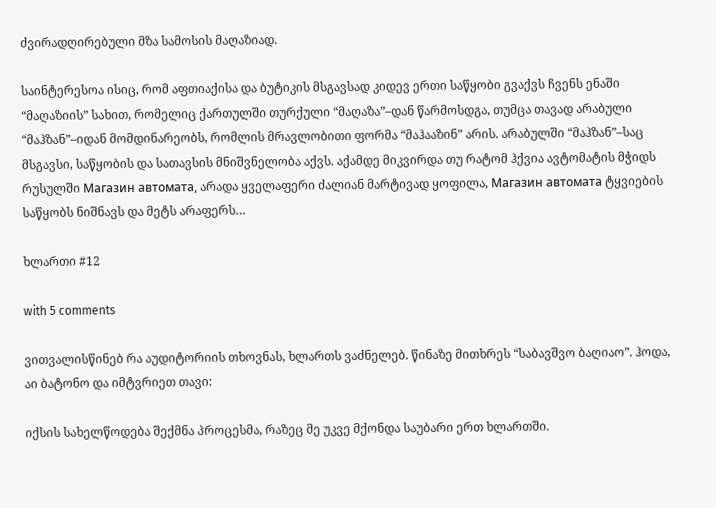ძვირადღირებული მზა სამოსის მაღაზიად.

საინტერესოა ისიც, რომ აფთიაქისა და ბუტიკის მსგავსად კიდევ ერთი საწყობი გვაქვს ჩვენს ენაში “მაღაზიის” სახით, რომელიც ქართულში თურქული “მაღაზა”–დან წარმოსდგა, თუმცა თავად არაბული “მაჰზან”–იდან მომდინარეობს, რომლის მრავლობითი ფორმა “მაჰააზინ” არის. არაბულში “მაჰზან”–საც მსგავსი, საწყობის და სათავსის მნიშვნელობა აქვს. აქამდე მიკვირდა თუ რატომ ჰქვია ავტომატის მჭიდს რუსულში Магазин автомата, არადა ყველაფერი ძალიან მარტივად ყოფილა, Магазин автомата ტყვიების საწყობს ნიშნავს და მეტს არაფერს…

ხლართი #12

with 5 comments

ვითვალისწინებ რა აუდიტორიის თხოვნას, ხლართს ვაძნელებ. წინაზე მითხრეს “საბავშვო ბაღიაო”. ჰოდა, აი ბატონო და იმტვრიეთ თავი:

იქსის სახელწოდება შექმნა პროცესმა, რაზეც მე უკვე მქონდა საუბარი ერთ ხლართში.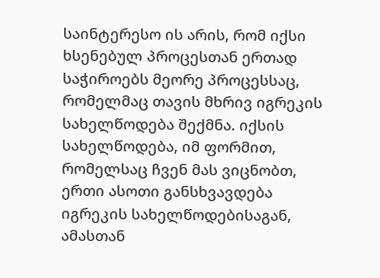საინტერესო ის არის, რომ იქსი ხსენებულ პროცესთან ერთად საჭიროებს მეორე პროცესსაც, რომელმაც თავის მხრივ იგრეკის სახელწოდება შექმნა. იქსის სახელწოდება, იმ ფორმით, რომელსაც ჩვენ მას ვიცნობთ, ერთი ასოთი განსხვავდება იგრეკის სახელწოდებისაგან, ამასთან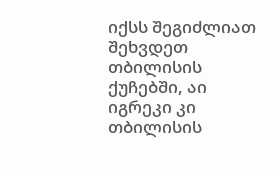იქსს შეგიძლიათ შეხვდეთ თბილისის ქუჩებში, აი იგრეკი კი თბილისის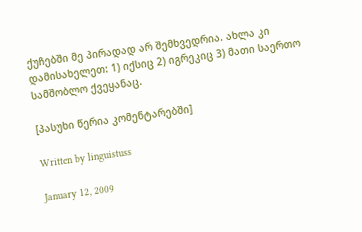ქუჩებში მე პირადად არ შემხვედრია. ახლა კი დამისახელეთ: 1) იქსიც 2) იგრეკიც 3) მათი საერთო სამშობლო ქვეყანაც.

[პასუხი წერია კომენტარებში]

Written by linguistuss

January 12, 2009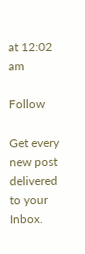at 12:02 am

Follow

Get every new post delivered to your Inbox.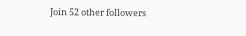Join 52 other followers